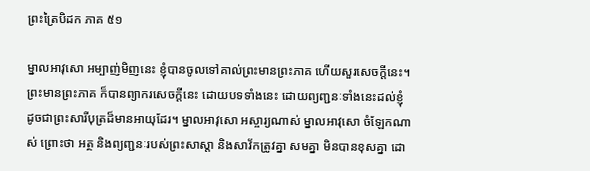ព្រះត្រៃបិដក ភាគ ៥១

ម្នាលអាវុសោ អម្បាញ់មិញនេះ ខ្ញុំបានចូលទៅគាល់ព្រះមានព្រះភាគ ហើយសួរសេចក្តីនេះ។ ព្រះមានព្រះភាគ ក៏បានព្យាករសេចក្តីនេះ ដោយបទទាំងនេះ ដោយព្យញ្ជនៈទាំងនេះដល់ខ្ញុំ ដូចជាព្រះសារីបុត្រដ៏មានអាយុដែរ។ ម្នាលអាវុសោ អស្ចារ្យណាស់ ម្នាលអាវុសោ ចំឡែកណាស់ ព្រោះថា អត្ថ និងព្យញ្ជនៈរបស់ព្រះសាស្តា និងសាវ័កត្រូវគ្នា សមគ្នា មិនបានខុសគ្នា ដោ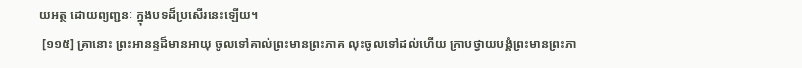យអត្ថ ដោយព្យញ្ជនៈ ក្នុងបទដ៏ប្រសើរនេះឡើយ។
 [១១៥] គ្រានោះ ព្រះអានន្ទដ៏មានអាយុ ចូលទៅគាល់ព្រះមានព្រះភាគ លុះចូលទៅដល់ហើយ ក្រាបថ្វាយបង្គំព្រះមានព្រះភា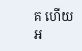គ ហើយអ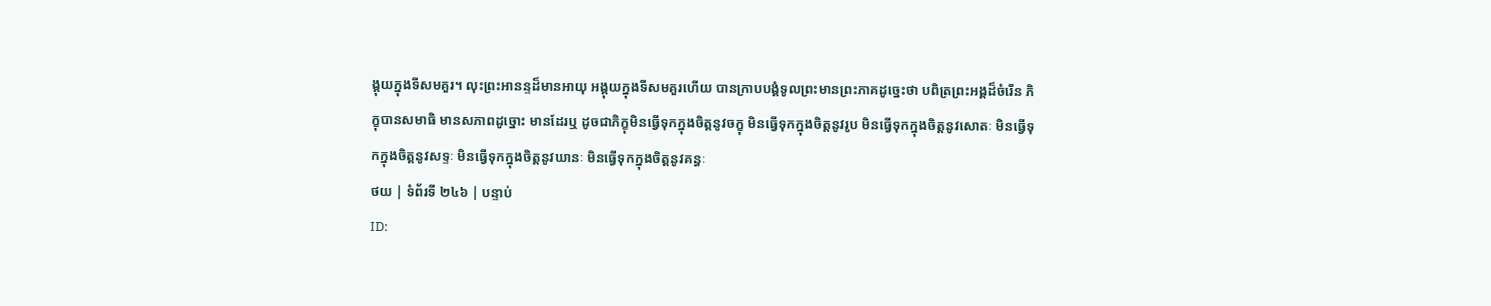ង្គុយក្នុងទីសមគួរ។ លុះព្រះអានន្ទដ៏មានអាយុ អង្គុយក្នុងទីសមគួរហើយ បានក្រាបបង្គំទូលព្រះមានព្រះភាគដូច្នេះថា បពិត្រព្រះអង្គដ៏ចំរើន ភិក្ខុបានសមាធិ មានសភាពដូច្នោះ មានដែរឬ ដូចជាភិក្ខុមិនធ្វើទុកក្នុងចិត្តនូវចក្ខុ មិនធ្វើទុកក្នុងចិត្តនូវរូប មិនធ្វើទុកក្នុងចិត្តនូវសោតៈ មិនធ្វើទុកក្នុងចិត្តនូវសទ្ទៈ មិនធ្វើទុកក្នុងចិត្តនូវឃានៈ មិនធ្វើទុកក្នុងចិត្តនូវគន្ធៈ
ថយ | ទំព័រទី ២៤៦ | បន្ទាប់
ID: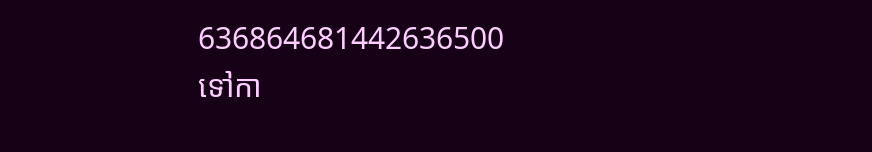636864681442636500
ទៅកា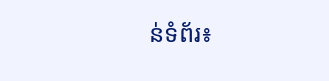ន់ទំព័រ៖